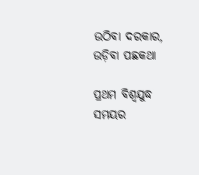ଉଠିବା ଦରକାର, ଉଡ଼ିବା ପଛକଥା

ପ୍ରଥମ ବିଶ୍ୱଯୁଦ୍ଧ ସମୟର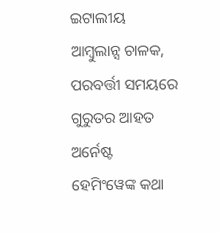ଇଟାଲୀୟ ଆମ୍ବୁଲାନ୍ସ ଚାଳକ, ପରବର୍ତ୍ତୀ ସମୟରେ ଗୁରୁତର ଆହତ ଅର୍ନେଷ୍ଟ ହେମିଂୱେଙ୍କ କଥା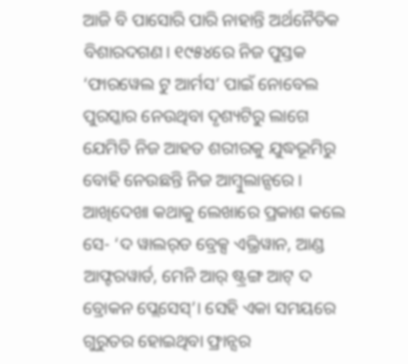ଆଜି ବି ପାସୋରି ପାରି ନାହାନ୍ତି ଅର୍ଥନୈତିକ ବିଶାରଦଗଣ। ୧୯୫୪ରେ ନିଜ ପୁସ୍ତକ ‘ଫାରୱେଲ ଟୁ ଆର୍ମସ’ ପାଇଁ ନୋବେଲ ପୁରସ୍କାର ନେଉଥିବା ଦୃଶ୍ୟଟିରୁ ଲାଗେ ଯେମିତି ନିଜ ଆହତ ଶରୀରକୁ ଯୁଦ୍ଧଭୂମିରୁ ବୋହି ନେଉଛନ୍ତି ନିଜ ଆମ୍ବୁଲାନ୍ସରେ। ଆଖିଦେଖା କଥାକୁ ଲେଖାରେ ପ୍ରକାଶ କଲେ ସେ- ‘ଦ ୱାଲର୍‌ଡ ବ୍ରେକ୍ସ ଏଭ୍ରିୱାନ, ଆଣ୍ଡ ଆଫ୍ଟରୱାର୍ଡ, ମେନି ଆର୍‌ ଷ୍ଟ୍ରଙ୍ଗ ଆଟ୍‌ ଦ ବ୍ରୋକନ ପ୍ଲେସେସ୍‌’। ସେହି ଏକା ସମୟରେ ଗୁରୁତର ହୋଇଥିବା ଫ୍ରାନ୍ସର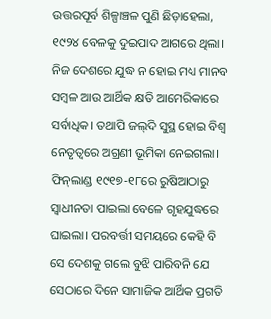ଉତ୍ତରପୂର୍ବ ଶିଳ୍ପାଞ୍ଚଳ ପୁଣି ଛିଡ଼ାହେଲା, ୧୯୨୪ ବେଳକୁ ଦୁଇପାଦ ଆଗରେ ଥିଲା। ନିଜ ଦେଶରେ ଯୁଦ୍ଧ ନ ହୋଇ ମଧ୍ୟ ମାନବ ସମ୍ବଳ ଆଉ ଆର୍ଥିକ କ୍ଷତି ଆମେରିକାରେ ସର୍ବାଧିକ। ତଥାପି ଜଲ୍‌ଦି ସୁସ୍ଥ ହୋଇ ବିଶ୍ୱ ନେତୃତ୍ୱରେ ଅଗ୍ରଣୀ ଭୂମିକା ନେଇଗଲା। ଫିନ୍‌ଲାଣ୍ଡ ୧୯୧୭-୧୮ରେ ରୁଷିଆଠାରୁ ସ୍ବାଧୀନତା ପାଇଲା ବେଳେ ଗୃହଯୁଦ୍ଧରେ ଘାଇଲା। ପରବର୍ତ୍ତୀ ସମୟରେ କେହି ବି ସେ ଦେଶକୁ ଗଲେ ବୁଝି ପାରିବନି ଯେ ସେଠାରେ ଦିନେ ସାମାଜିକ ଆର୍ଥିକ ପ୍ରଗତି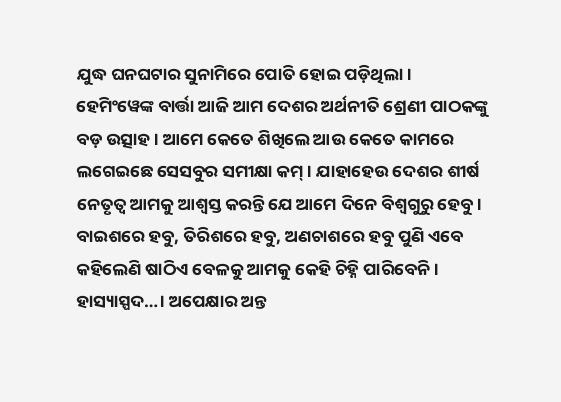ଯୁଦ୍ଧ ଘନଘଟାର ସୁନାମିରେ ପୋତି ହୋଇ ପଡ଼ିଥିଲା।
ହେମିଂୱେଙ୍କ ବାର୍ତ୍ତା ଆଜି ଆମ ଦେଶର ଅର୍ଥନୀତି ଶ୍ରେଣୀ ପାଠକଙ୍କୁ ବଡ଼ ଉତ୍ସାହ। ଆମେ କେତେ ଶିଖିଲେ ଆଉ କେତେ କାମରେ ଲଗେଇଛେ ସେସବୁର ସମୀକ୍ଷା କମ୍‌। ଯାହାହେଉ ଦେଶର ଶୀର୍ଷ ନେତୃତ୍ୱ ଆମକୁ ଆଶ୍ୱସ୍ତ କରନ୍ତି ଯେ ଆମେ ଦିନେ ବିଶ୍ୱଗୁରୁ ହେବୁ। ବାଇଶରେ ହବୁ, ତିରିଶରେ ହବୁ, ଅଣଚାଶରେ ହବୁ ପୁଣି ଏବେ କହିଲେଣି ଷାଠିଏ ବେଳକୁ ଆମକୁ କେହି ଚିହ୍ନି ପାରିବେନି। ହାସ୍ୟାସ୍ପଦ…। ଅପେକ୍ଷାର ଅନ୍ତ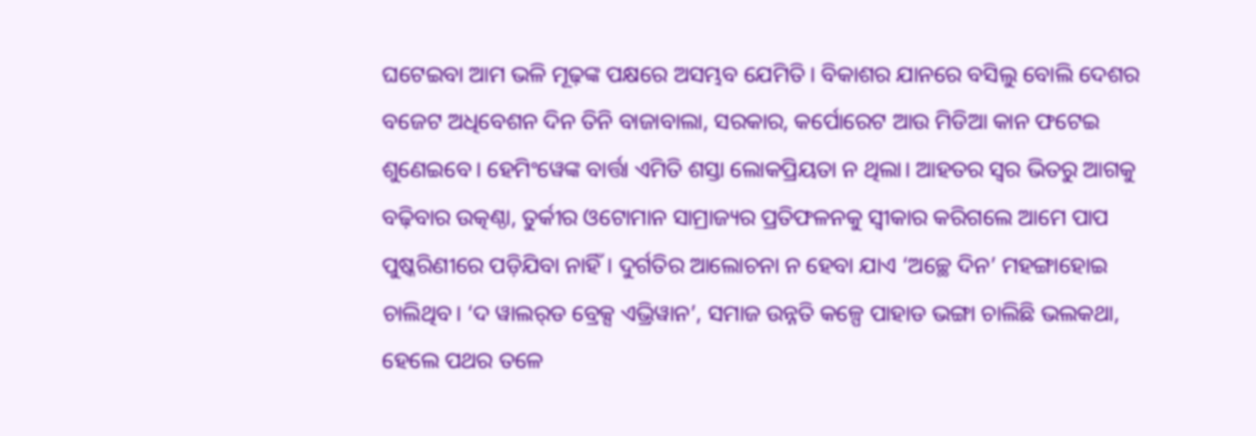ଘଟେଇବା ଆମ ଭଳି ମୂଢ଼ଙ୍କ ପକ୍ଷରେ ଅସମ୍ଭବ ଯେମିତି। ବିକାଶର ଯାନରେ ବସିଲୁ ବୋଲି ଦେଶର ବଜେଟ ଅଧିବେଶନ ଦିନ ତିନି ବାଜାବାଲା, ସରକାର, କର୍ପୋରେଟ ଆଉ ମିଡିଆ କାନ ଫଟେଇ ଶୁଣେଇବେ। ହେମିଂୱେଙ୍କ ବାର୍ତ୍ତା ଏମିତି ଶସ୍ତା ଲୋକପ୍ରିୟତା ନ ଥିଲା। ଆହତର ସ୍ବର ଭିତରୁ ଆଗକୁ ବଢ଼ିବାର ଉତ୍କଣ୍ଠା, ତୁର୍କୀର ଓଟୋମାନ ସାମ୍ରାଜ୍ୟର ପ୍ରତିଫଳନକୁ ସ୍ବୀକାର କରିଗଲେ ଆମେ ପାପ ପୁଷ୍କରିଣୀରେ ପଡ଼ିଯିବା ନାହିଁ। ଦୁର୍ଗତିର ଆଲୋଚନା ନ ହେବା ଯାଏ ‘ଅଚ୍ଛେ ଦିନ’ ମହଙ୍ଗାହୋଇ ଚାଲିଥିବ। ‘ଦ ୱାଲର୍‌ଡ ବ୍ରେକ୍ସ ଏଭ୍ରିୱାନ’, ସମାଜ ଉନ୍ନତି କଳ୍ପେ ପାହାଡ ଭଙ୍ଗା ଚାଲିଛି ଭଲକଥା, ହେଲେ ପଥର ତଳେ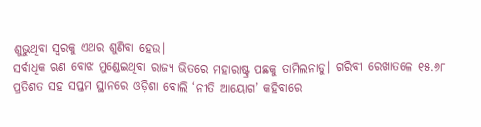ଶୁଭୁଥିବା ସ୍ବରକୁ ଏଥର ଶୁଣିବା ହେଉ।
ସର୍ବାଧିକ ଋଣ ବୋଝ ମୁଣ୍ଡେଇଥିବା ରାଜ୍ୟ ଭିତରେ ମହାରାଷ୍ଟ୍ର ପଛକୁ ତାମିଲନାଡୁ। ଗରିବୀ ରେଖାତଳେ ୧୫.୬୮ ପ୍ରତିଶତ ସହ ସପ୍ତମ ସ୍ଥାନରେ ଓଡ଼ିଶା ବୋଲି ‘ନୀତି ଆୟୋଗ’ କହିବାରେ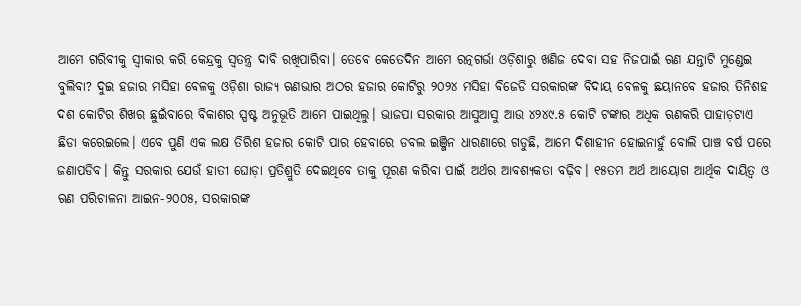ଆମେ ଗରିବୀକୁ ସ୍ବୀକାର କରି କେନ୍ଦ୍ରକୁ ସ୍ବତନ୍ତ୍ର ଦାବି ରଖିପାରିବା। ତେବେ କେତେଦିନ ଆମେ ରତ୍ନଗର୍ଭା ଓଡ଼ିଶାରୁ ଖଣିଜ ଦେବା ସହ ନିଜପାଇଁ ଋଣ ଯନ୍ତାଟି ମୁଣ୍ଡେଇ ବୁଲିବା? ଦୁଇ ହଜାର ମସିହା ବେଳକୁ ଓଡ଼ିଶା ରାଜ୍ୟ ଋଣଭାର ଅଠର ହଜାର କୋଟିରୁ ୨୦୨୪ ମସିହା ବିଜେଡି ସରକାରଙ୍କ ବିଦାୟ ବେଳକୁ ଛୟାନବେ ହଜାର ତିନିଶହ ଦଶ କୋଟିର ଶିଖର ଛୁଇଁବାରେ ବିକାଶର ସ୍ପଷ୍ଟ ଅନୁଭୂତି ଆମେ ପାଇଥିଲୁ। ଭାଜପା ସରକାର ଆସୁଆସୁ ଆଉ ୪୨୪୯.୫ କୋଟି ଟଙ୍କାର ଅଧିକ ଋଣକରି ପାହାଡ଼ଟାଏ ଛିଡା କରେଇଲେ। ଏବେ ପୁଣି ଏକ ଲକ୍ଷ ତିରିଶ ହଜାର କୋଟି ପାର ହେବାରେ ଡବଲ ଇଞ୍ଜିନ ଧାରଣାରେ ଗଡୁଛି, ଆମେ ଦିଶାହୀନ ହୋଇନାହୁଁ ବୋଲି ପାଞ୍ଚ ବର୍ଷ ପରେ ଜଣାପଡିବ। କିନ୍ତୁ ସରକାର ଯେଉଁ ହାତୀ ଘୋଡ଼ା ପ୍ରତିଶ୍ରୁତି ଦେଇଥିବେ ତାକୁ ପୂରଣ କରିବା ପାଇଁ ଅର୍ଥର ଆବଶ୍ୟକତା ବଢ଼ିବ। ୧୫ତମ ଅର୍ଥ ଆୟୋଗ ଆର୍ଥିକ ଦାୟିତ୍ୱ ଓ ଋଣ ପରିଚାଳନା ଆଇନ-୨୦୦୫, ସରକାରଙ୍କ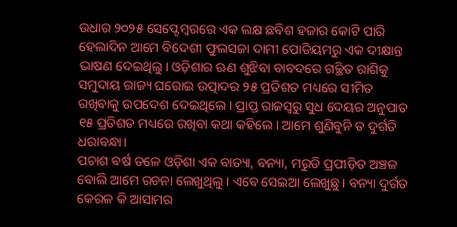ଉଧାର ୨୦୨୫ ସେପ୍ଟେମ୍ବରରେ ଏକ ଲକ୍ଷ ଛବିଶ ହଜାର କୋଟି ପାରି ହେଲାଦିନ ଆମେ ବିଦେଶୀ ଫୁଲସଜା ଦାମୀ ପୋଡିୟମରୁ ଏକ ଦୀକ୍ଷାନ୍ତ ଭାଷଣ ଦେଇଥିଲୁ। ଓଡ଼ିଶାର ଋଣ ଶୁଝିବା ବାବଦରେ ଗଚ୍ଛିତ ରାଶିକୁ ସମୁଦାୟ ରାଜ୍ୟ ଘରୋଇ ଉତ୍ପାଦର ୨୫ ପ୍ରତିଶତ ମଧ୍ୟରେ ସୀମିତ ରଖିବାକୁ ଉପଦେଶ ଦେଇଥିଲେ। ପ୍ରାପ୍ତ ରାଜସ୍ବରୁ ସୁଧ ଦେୟର ଅନୁପାତ ୧୫ ପ୍ରତିଶତ ମଧ୍ୟରେ ରଖିବା କଥା କହିଲେ। ଆମେ ଶୁଣିବୁନି ତ ଦୁର୍ଗତି ଧରାବନ୍ଧା।
ପଚାଶ ବର୍ଷ ତଳେ ଓଡ଼ିଶା ଏକ ବାତ୍ୟା, ବନ୍ୟା, ମରୁଡି ପ୍ରପୀଡ଼ିତ ଅଞ୍ଚଳ ବୋଲି ଆମେ ରଚନା ଲେଖୁଥିଲୁ। ଏବେ ସେଇଆ ଲେଖୁଛୁ। ବନ୍ୟା ଦୁର୍ଗତ କେରଳ କି ଆସାମର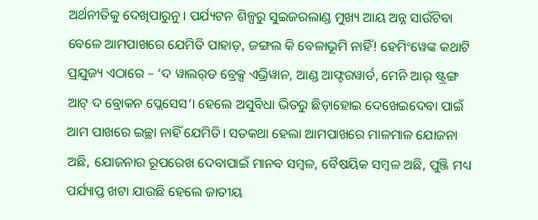ଅର୍ଥନୀତିକୁ ଦେଖିପାରୁନୁ। ପର୍ଯ୍ୟଟନ ଶିଳ୍ପରୁ ସୁଇଜରଲାଣ୍ଡ ମୁଖ୍ୟ ଆୟ ଅନ୍ନ ସାଉଁଟିବା ବେଳେ ଆମପାଖରେ ଯେମିତି ପାହାଡ଼, ଜଙ୍ଗଲ କି ବେଳାଭୂମି ନାହିଁ! ହେମିଂୱେଙ୍କ କଥାଟି ପ୍ରଯୁଜ୍ୟ ଏଠାରେ – ‘ଦ ୱାଲର୍‌ଡ ବ୍ରେକ୍ସ ଏଭ୍ରିୱାନ, ଆଣ୍ଡ ଆଫ୍ଟରୱାର୍ଡ, ମେନି ଆର୍‌ ଷ୍ଟ୍ରଙ୍ଗ ଆଟ୍‌ ଦ ବ୍ରୋକନ ପ୍ଲେସେସ’। ହେଲେ ଅସୁବିଧା ଭିତରୁ ଛିଡ଼ାହୋଇ ଦେଖେଇଦେବା ପାଇଁ ଆମ ପାଖରେ ଇଚ୍ଛା ନାହିଁ ଯେମିତି। ସତକଥା ହେଲା ଆମପାଖରେ ମାଳମାଳ ଯୋଜନା ଅଛି, ଯୋଜନାର ରୂପରେଖ ଦେବାପାଇଁ ମାନବ ସମ୍ବଳ, ବୈଷୟିକ ସମ୍ବଳ ଅଛି, ପୁଞ୍ଜି ମଧ୍ୟ ପର୍ଯ୍ୟାପ୍ତ ଖଟା ଯାଉଛି ହେଲେ ଜାତୀୟ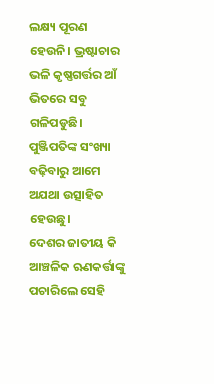ଲକ୍ଷ୍ୟ ପୂରଣ ହେଉନି। ଭ୍ରଷ୍ଟାଚାର ଭଳି କୃଷ୍ଣଗର୍ତ୍ତର ଆଁ ଭିତରେ ସବୁ ଗଳିପଡୁଛି। ପୁଞ୍ଜିପତିଙ୍କ ସଂଖ୍ୟା ବଢ଼ିବାରୁ ଆମେ ଅଯଥା ଉତ୍ସାହିତ ହେଉଛୁ।
ଦେଶର ଜାତୀୟ କି ଆଞ୍ଚଳିକ ଋଣକର୍ତ୍ତାଙ୍କୁ ପଚାରିଲେ ସେହି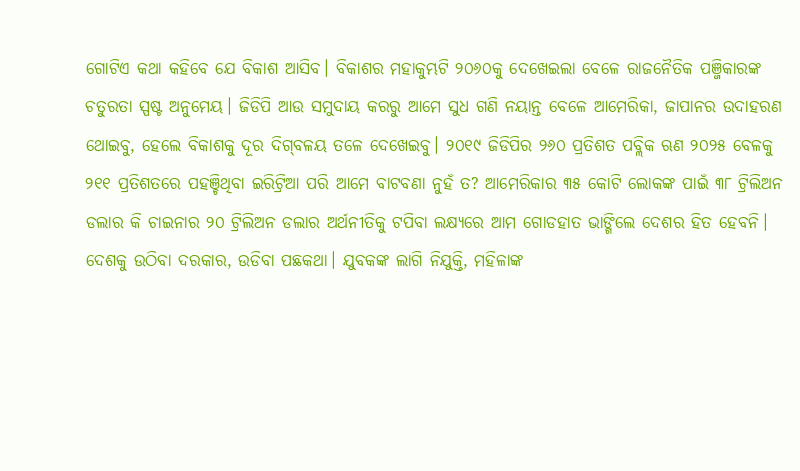ଗୋଟିଏ କଥା କହିବେ ଯେ ବିକାଶ ଆସିବ। ବିକାଶର ମହାକୁମ୍ଭଟି ୨୦୬୦କୁ ଦେଖେଇଲା ବେଳେ ରାଜନୈତିକ ପଞ୍ଜିକାରଙ୍କ ଚତୁରତା ସ୍ପଷ୍ଟ ଅନୁମେୟ। ଜିଡିପି ଆଉ ସମୁଦାୟ କରରୁ ଆମେ ସୁଧ ଗଣି ନୟାନ୍ତ ବେଳେ ଆମେରିକା, ଜାପାନର ଉଦାହରଣ ଥୋଇବୁ, ହେଲେ ବିକାଶକୁ ଦୂର ଦିଗ୍‌ବଳୟ ତଳେ ଦେଖେଇବୁ। ୨୦୧୯ ଜିଡିପିର ୨୬୦ ପ୍ରତିଶତ ପବ୍ଲିକ ଋଣ ୨୦୨୫ ବେଳକୁ ୨୧୧ ପ୍ରତିଶତରେ ପହଞ୍ଚିଥିବା ଇରିଟ୍ରିଆ ପରି ଆମେ ବାଟବଣା ନୁହଁ ତ? ଆମେରିକାର ୩୫ କୋଟି ଲୋକଙ୍କ ପାଇଁ ୩୮ ଟ୍ରିଲିଅନ ଡଲାର କି ଚାଇନାର ୨୦ ଟ୍ରିଲିଅନ ଡଲାର ଅର୍ଥନୀତିକୁ ଟପିବା ଲକ୍ଷ୍ୟରେ ଆମ ଗୋଡହାତ ଭାଙ୍ଗିଲେ ଦେଶର ହିତ ହେବନି। ଦେଶକୁ ଉଠିବା ଦରକାର, ଉଡିବା ପଛକଥା। ଯୁବକଙ୍କ ଲାଗି ନିଯୁକ୍ତି, ମହିଳାଙ୍କ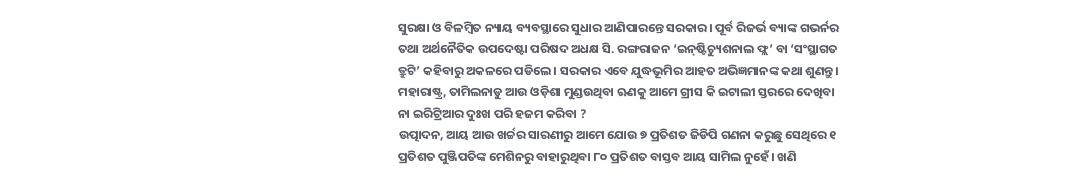ସୁରକ୍ଷା ଓ ବିଳମ୍ବିତ ନ୍ୟାୟ ବ୍ୟବସ୍ଥାରେ ସୁଧାର ଆଣିପାରନ୍ତେ ସରକାର। ପୂର୍ବ ରିଜର୍ଭ ବ୍ୟାଙ୍କ ଗଭର୍ନର ତଥା ଅର୍ଥନୈତିକ ଉପଦେଷ୍ଟା ପରିଷଦ ଅଧକ୍ଷ ସି. ରଙ୍ଗରାଜନ ‘ଇନ୍‌ଷ୍ଟିଚ୍ୟୁଶନାଲ ଫ୍ଲ’ ବା ‘ସଂସ୍ଥାଗତ ତ୍ରୁଟି’ କହିବାରୁ ଅକଳରେ ପଡିଲେ। ସରକାର ଏବେ ଯୁଦ୍ଧଭୂମିର ଆହତ ଅଭିଜ୍ଞମାନଙ୍କ କଥା ଶୁଣନ୍ତୁ।
ମହାରାଷ୍ଟ୍ର, ତାମିଲନାଡୁ ଆଉ ଓଡ଼ିଶା ମୁଣ୍ଡଉଥିବା ଋଣକୁ ଆମେ ଗ୍ରୀସ କି ଇଟାଲୀ ସ୍ତରରେ ଦେଖିବା ନା ଇରିଟ୍ରିଆର ଦୁଃଖ ପରି ହଜମ କରିବା ?
ଉତ୍ପାଦନ, ଆୟ ଆଉ ଖର୍ଚ୍ଚର ସାରଣୀରୁ ଆମେ ଯୋଉ ୭ ପ୍ରତିଶତ ଜିଡିପି ଗଣନା କରୁଛୁ ସେଥିରେ ୧ ପ୍ରତିଶତ ପୁଞ୍ଜିପତିଙ୍କ ମେଶିନରୁ ବାହାରୁଥିବା ୮୦ ପ୍ରତିଶତ ବାସ୍ତବ ଆୟ ସାମିଲ ନୁହେଁ। ଖଣି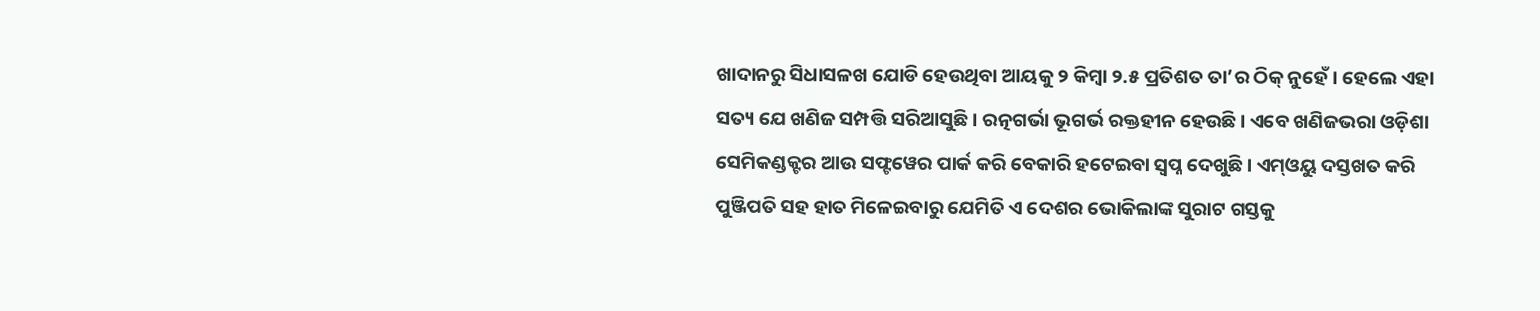ଖାଦାନରୁ ସିଧାସଳଖ ଯୋଡି ହେଉଥିବା ଆୟକୁ ୨ କିମ୍ବା ୨.୫ ପ୍ରତିଶତ ତା’ର ଠିକ୍‌ ନୁହେଁ। ହେଲେ ଏହା ସତ୍ୟ ଯେ ଖଣିଜ ସମ୍ପତ୍ତି ସରିଆସୁଛି। ରତ୍ନଗର୍ଭା ଭୂଗର୍ଭ ରକ୍ତହୀନ ହେଉଛି। ଏବେ ଖଣିଜଭରା ଓଡ଼ିଶା ସେମିକଣ୍ଡକ୍ଟର ଆଉ ସଫ୍ଟୱେର ପାର୍କ କରି ବେକାରି ହଟେଇବା ସ୍ବପ୍ନ ଦେଖୁଛି। ଏମ୍‌ଓୟୁ ଦସ୍ତଖତ କରି ପୁଞ୍ଜିପତି ସହ ହାତ ମିଳେଇବାରୁ ଯେମିତି ଏ ଦେଶର ଭୋକିଲାଙ୍କ ସୁରାଟ ଗସ୍ତକୁ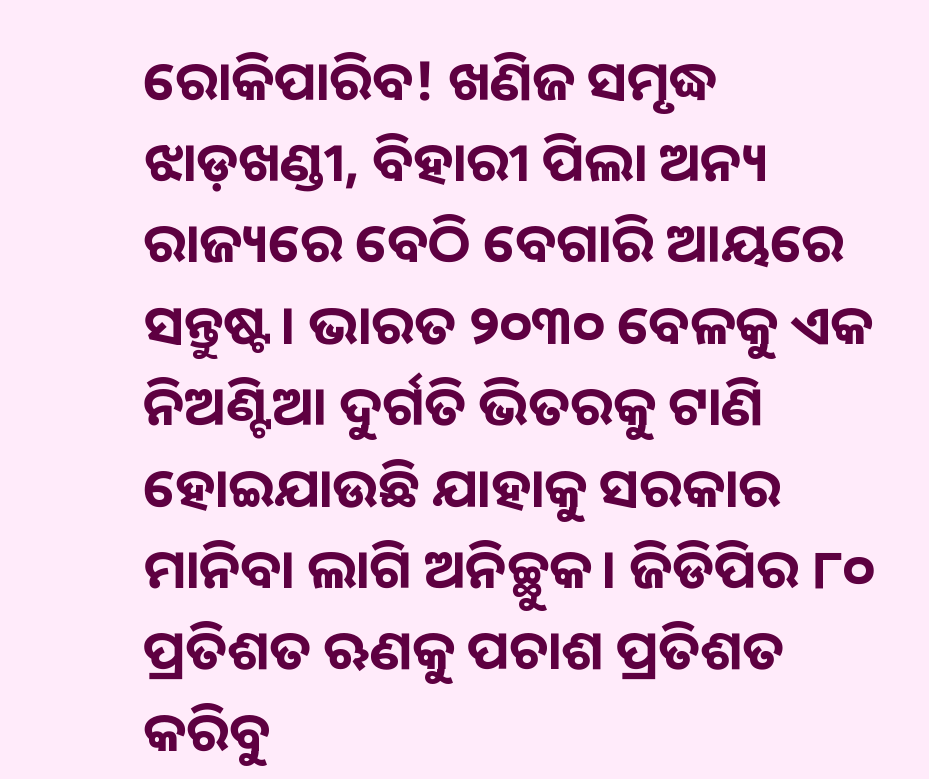ରୋକିପାରିବ! ଖଣିଜ ସମୃଦ୍ଧ ଝାଡ଼ଖଣ୍ଡୀ, ବିହାରୀ ପିଲା ଅନ୍ୟ ରାଜ୍ୟରେ ବେଠି ବେଗାରି ଆୟରେ ସନ୍ତୁଷ୍ଟ। ଭାରତ ୨୦୩୦ ବେଳକୁ ଏକ ନିଅଣ୍ଟିଆ ଦୁର୍ଗତି ଭିତରକୁ ଟାଣି ହୋଇଯାଉଛି ଯାହାକୁ ସରକାର ମାନିବା ଲାଗି ଅନିଚ୍ଛୁକ। ଜିଡିପିର ୮୦ ପ୍ରତିଶତ ଋଣକୁ ପଚାଶ ପ୍ରତିଶତ କରିବୁ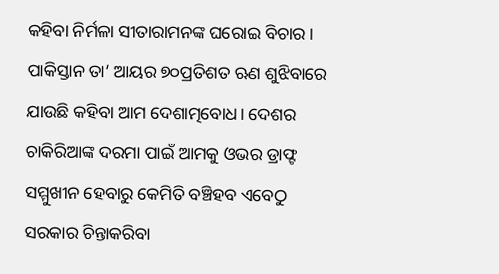କହିବା ନିର୍ମଳା ସୀତାରାମନଙ୍କ ଘରୋଇ ବିଚାର। ପାକିସ୍ତାନ ତା’ ଆୟର ୭୦ପ୍ରତିଶତ ଋଣ ଶୁଝିବାରେ ଯାଉଛି କହିବା ଆମ ଦେଶାତ୍ମବୋଧ। ଦେଶର ଚାକିରିଆଙ୍କ ଦରମା ପାଇଁ ଆମକୁ ଓଭର ଡ୍ରାଫ୍ଟ ସମ୍ମୁଖୀନ ହେବାରୁ କେମିତି ବଞ୍ଚିହବ ଏବେଠୁ ସରକାର ଚିନ୍ତାକରିବା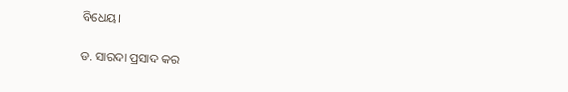ବିଧେୟ।

ଡ. ସାରଦା ପ୍ରସାଦ କର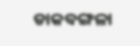ଡାକବଙ୍ଗଳା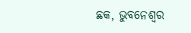ଛକ, ଭୁବନେଶ୍ୱର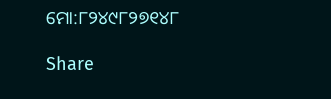ମୋ:୮୨୪୯୮୨୭୧୪୮

Share